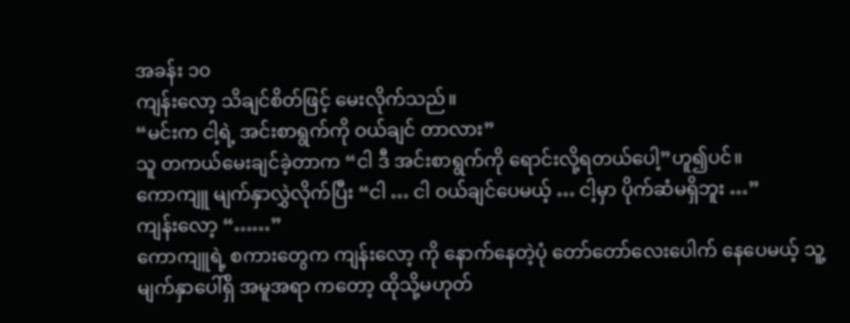အခန်း ၁၀
ကျန်းလော့ သိချင်စိတ်ဖြင့် မေးလိုက်သည်။
“မင်းက ငါ့ရဲ့ အင်းစာရွက်ကို ဝယ်ချင် တာလား”
သူ တကယ်မေးချင်ခဲ့တာက “ငါ ဒီ အင်းစာရွက်ကို ရောင်းလို့ရတယ်ပေါ့”ဟူ၍ပင်။
ကောကျူ မျက်နှာလွှဲလိုက်ပြီး “ငါ … ငါ ဝယ်ချင်ပေမယ့် … ငါ့မှာ ပိုက်ဆံမရှိဘူး …”
ကျန်းလော့ “……”
ကောကျူရဲ့ စကားတွေက ကျန်းလော့ ကို နောက်နေတဲ့ပုံ တော်တော်လေးပေါက် နေပေမယ့် သူ့မျက်နှာပေါ်ရှိ အမူအရာ ကတော့ ထိုသို့မဟုတ်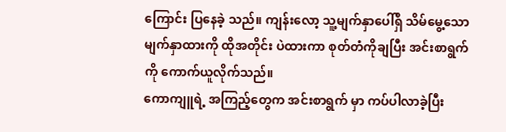ကြောင်း ပြနေခဲ့ သည်။ ကျန်းလော့ သူ့မျက်နှာပေါ်ရှိ သိမ်မွေ့သောမျက်နှာထားကို ထိုအတိုင်း ပဲထားကာ စုတ်တံကိုချပြီး အင်းစာရွက် ကို ကောက်ယူလိုက်သည်။
ကောကျူရဲ့ အကြည့်တွေက အင်းစာရွက် မှာ ကပ်ပါလာခဲ့ပြီး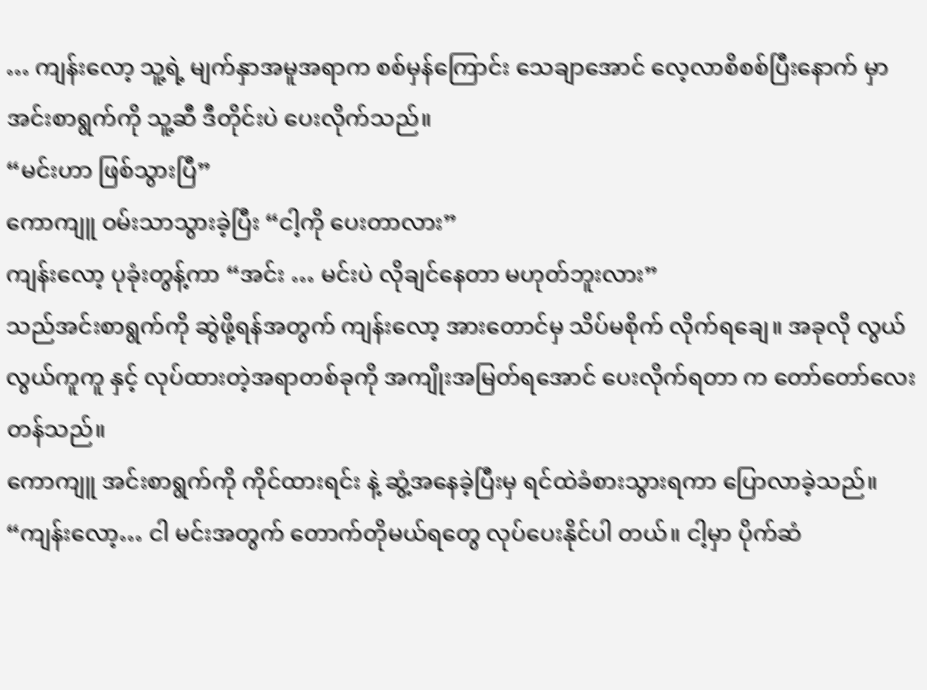… ကျန်းလော့ သူ့ရဲ့ မျက်နှာအမူအရာက စစ်မှန်ကြောင်း သေချာအောင် လေ့လာစိစစ်ပြီးနောက် မှာ အင်းစာရွက်ကို သူ့ဆီ ဒီတိုင်းပဲ ပေးလိုက်သည်။
“မင်းဟာ ဖြစ်သွားပြီ”
ကောကျူ ဝမ်းသာသွားခဲ့ပြီး “ငါ့ကို ပေးတာလား”
ကျန်းလော့ ပုခုံးတွန့်ကာ “အင်း … မင်းပဲ လိုချင်နေတာ မဟုတ်ဘူးလား”
သည်အင်းစာရွက်ကို ဆွဲဖို့ရန်အတွက် ကျန်းလော့ အားတောင်မှ သိပ်မစိုက် လိုက်ရချေ။ အခုလို လွယ်လွယ်ကူကူ နှင့် လုပ်ထားတဲ့အရာတစ်ခုကို အကျိုးအမြတ်ရအောင် ပေးလိုက်ရတာ က တော်တော်လေးတန်သည်။
ကောကျူ အင်းစာရွက်ကို ကိုင်ထားရင်း နဲ့ ဆွံ့အနေခဲ့ပြီးမှ ရင်ထဲခံစားသွားရကာ ပြောလာခဲ့သည်။
“ကျန်းလော့… ငါ မင်းအတွက် တောက်တိုမယ်ရတွေ လုပ်ပေးနိုင်ပါ တယ်။ ငါ့မှာ ပိုက်ဆံ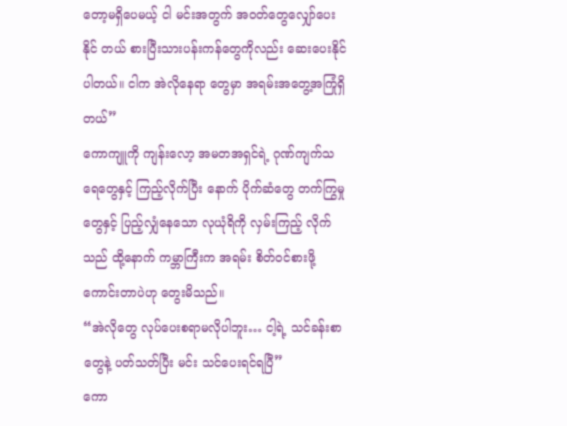တော့မရှိပေမယ့် ငါ မင်းအတွက် အဝတ်တွေလျှော်ပေးနိုင် တယ် စားပြီးသားပန်းကန်တွေကိုလည်း ဆေးပေးနိုင်ပါတယ်။ ငါက အဲလိုနေရာ တွေမှာ အရမ်းအတွေ့အကြုံရှိတယ်”
ကောကျူကို ကျန်းလော့ အမတအရှင်ရဲ့ ဂုဏ်ကျက်သရေတွေနှင့် ကြည့်လိုက်ပြီး နောက် ပိုက်ဆံတွေ တက်ကြွမှုတွေနှင့် ပြည့်လျှံနေသော လုယုံရိကို လှမ်းကြည့် လိုက်သည် ထို့နောက် ကမ္ဘာကြီးက အရမ်း စိတ်ဝင်စားဖို့ကောင်းတာပဲဟု တွေးမိသည်။
“အဲလိုတွေ လုပ်ပေးစရာမလိုပါဘူး… ငါ့ရဲ့ သင်ခန်းစာတွေနဲ့ ပတ်သတ်ပြီး မင်း သင်ပေးရင်ရပြီ”
ကော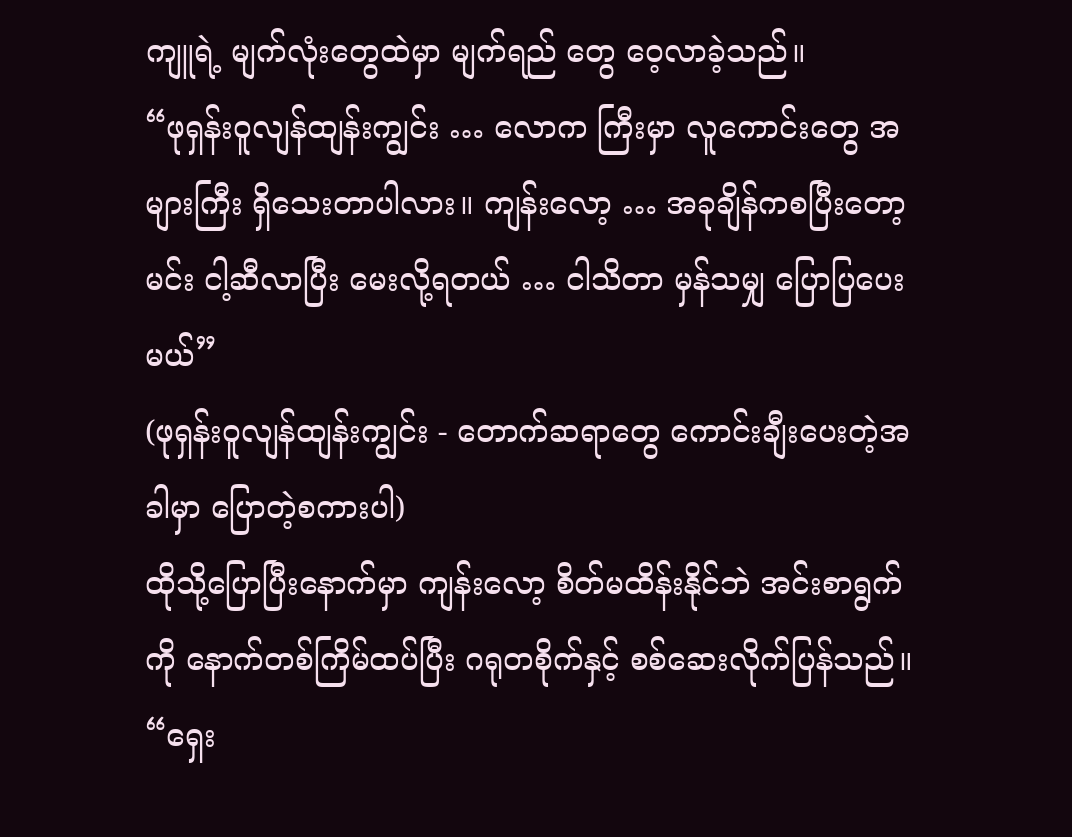ကျူရဲ့ မျက်လုံးတွေထဲမှာ မျက်ရည် တွေ ဝေ့လာခဲ့သည်။
“ဖုရှန်းဝူလျန်ထျန်းကျွင်း … လောက ကြီးမှာ လူကောင်းတွေ အများကြီး ရှိသေးတာပါလား။ ကျန်းလော့ … အခုချိန်ကစပြီးတော့ မင်း ငါ့ဆီလာပြီး မေးလို့ရတယ် … ငါသိတာ မှန်သမျှ ပြောပြပေးမယ်”
(ဖုရှန်းဝူလျန်ထျန်းကျွင်း - တောက်ဆရာတွေ ကောင်းချီးပေးတဲ့အခါမှာ ပြောတဲ့စကားပါ)
ထိုသို့ပြောပြီးနောက်မှာ ကျန်းလော့ စိတ်မထိန်းနိုင်ဘဲ အင်းစာရွက်ကို နောက်တစ်ကြိမ်ထပ်ပြီး ဂရုတစိုက်နှင့် စစ်ဆေးလိုက်ပြန်သည်။
“ရှေး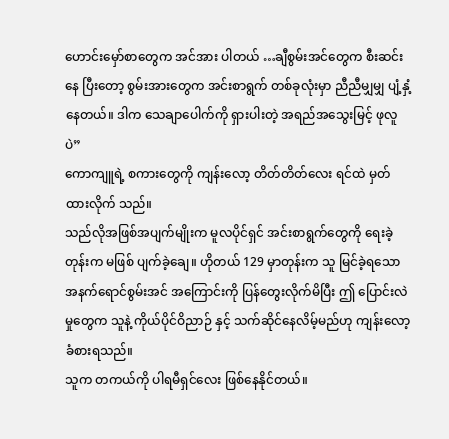ဟောင်းမှော်စာတွေက အင်အား ပါတယ် …ချီစွမ်းအင်တွေက စီးဆင်းနေ ပြီးတော့ စွမ်းအားတွေက အင်းစာရွက် တစ်ခုလုံးမှာ ညီညီမျှမျှ ပျံ့နှံ့နေတယ်။ ဒါက သေချာပေါက်ကို ရှားပါးတဲ့ အရည်အသွေးမြင့် ဖုလူပဲ”
ကောကျူရဲ့ စကားတွေကို ကျန်းလော့ တိတ်တိတ်လေး ရင်ထဲ မှတ်ထားလိုက် သည်။
သည်လိုအဖြစ်အပျက်မျိုးက မူလပိုင်ရှင် အင်းစာရွက်တွေကို ရေးခဲ့တုန်းက မဖြစ် ပျက်ခဲ့ချေ။ ဟိုတယ် 129 မှာတုန်းက သူ မြင်ခဲ့ရသော အနက်ရောင်စွမ်းအင် အကြောင်းကို ပြန်တွေးလိုက်မိပြီး ဤ ပြောင်းလဲမှုတွေက သူနဲ့ ကိုယ်ပိုင်ဝိညာဉ် နှင့် သက်ဆိုင်နေလိမ့်မည်ဟု ကျန်းလော့ ခံစားရသည်။
သူက တကယ်ကို ပါရမီရှင်လေး ဖြစ်နေနိုင်တယ်။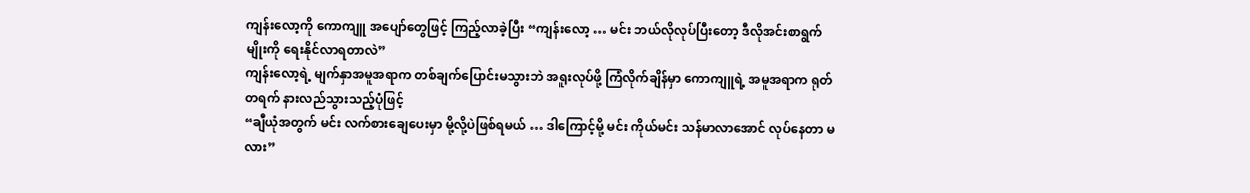ကျန်းလော့ကို ကောကျူ အပျော်တွေဖြင့် ကြည့်လာခဲ့ပြီး “ကျန်းလော့ … မင်း ဘယ်လိုလုပ်ပြီးတော့ ဒီလိုအင်းစာရွက် မျိုးကို ရေးနိုင်လာရတာလဲ”
ကျန်းလော့ရဲ့ မျက်နှာအမူအရာက တစ်ချက်ပြောင်းမသွားဘဲ အရူးလုပ်ဖို့ ကြံလိုက်ချိန်မှာ ကောကျူရဲ့ အမူအရာက ရုတ်တရက် နားလည်သွားသည့်ပုံဖြင့်
“ချီယုံအတွက် မင်း လက်စားချေပေးမှာ မို့လို့ပဲဖြစ်ရမယ် … ဒါကြောင့်မို့ မင်း ကိုယ်မင်း သန်မာလာအောင် လုပ်နေတာ မလား”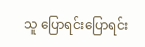သူ ပြောရင်းပြောရင်း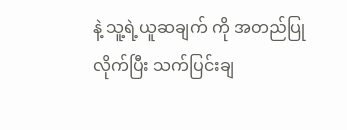နဲ့ သူ့ရဲ့ယူဆချက် ကို အတည်ပြုလိုက်ပြီး သက်ပြင်းချ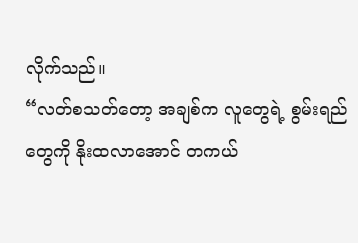လိုက်သည်။
“လတ်စသတ်တော့ အချစ်က လူတွေရဲ့ စွမ်းရည်တွေကို နိုးထလာအောင် တကယ်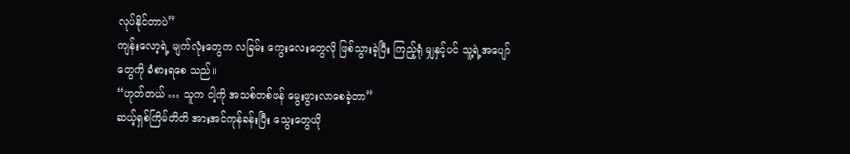လုပ်နိုင်တာပဲ”
ကျန်းလော့ရဲ့ မျက်လုံးတွေက လခြမ်း ကွေးလေးတွေလို ဖြစ်သွားခဲ့ပြီး ကြည့်ရုံ မျှနှင့်ပင် သူ့ရဲ့အပျော်တွေကို ခံစားရစေ သည်။
“ဟုတ်တယ် … သူက ငါ့ကို အသစ်တစ်ဖန် မွေးဖွားလာစေခဲ့တာ”
ဆယ့်ရှစ်ကြိမ်တိတိ အားအင်ကုန်ခန်းပြီး သွေးတွေယို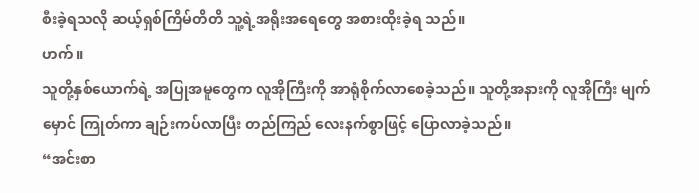စီးခဲ့ရသလို ဆယ့်ရှစ်ကြိမ်တိတိ သူ့ရဲ့အရိုးအရေတွေ အစားထိုးခဲ့ရ သည်။
ဟက်။
သူတို့နှစ်ယောက်ရဲ့ အပြုအမူတွေက လူအိုကြီးကို အာရုံစိုက်လာစေခဲ့သည်။ သူတို့အနားကို လူအိုကြီး မျက်မှောင် ကြုတ်ကာ ချဉ်းကပ်လာပြီး တည်ကြည် လေးနက်စွာဖြင့် ပြောလာခဲ့သည်။
“အင်းစာ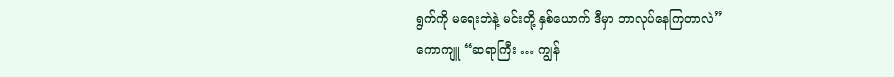ရွက်ကို မရေးဘဲနဲ့ မင်းတို့ နှစ်ယောက် ဒီမှာ ဘာလုပ်နေကြတာလဲ”
ကောကျူ “ဆရာကြီး … ကျွန်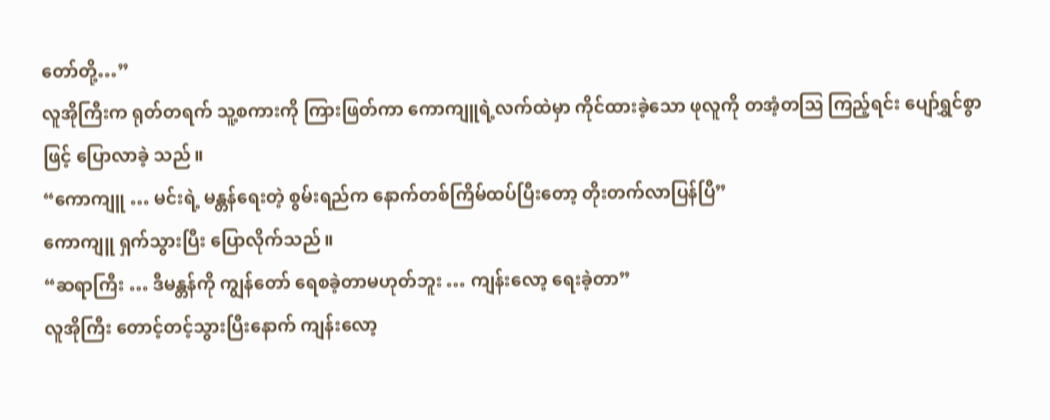တော်တို့…”
လူအိုကြီးက ရုတ်တရက် သူ့စကားကို ကြားဖြတ်ကာ ကောကျူရဲ့လက်ထဲမှာ ကိုင်ထားခဲ့သော ဖုလူကို တအံ့တဩ ကြည့်ရင်း ပျော်ရွှင်စွာဖြင့် ပြောလာခဲ့ သည်။
“ကောကျူ … မင်းရဲ့ မန္တန်ရေးတဲ့ စွမ်းရည်က နောက်တစ်ကြိမ်ထပ်ပြီးတော့ တိုးတက်လာပြန်ပြီ”
ကောကျူ ရှက်သွားပြီး ပြောလိုက်သည်။
“ဆရာကြီး … ဒီမန္တန်ကို ကျွန်တော် ရေစခဲ့တာမဟုတ်ဘူး … ကျန်းလော့ ရေးခဲ့တာ”
လူအိုကြီး တောင့်တင့်သွားပြီးနောက် ကျန်းလော့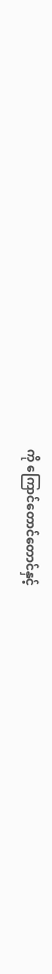ကို ကြောင်တောင်တောင်နှင့်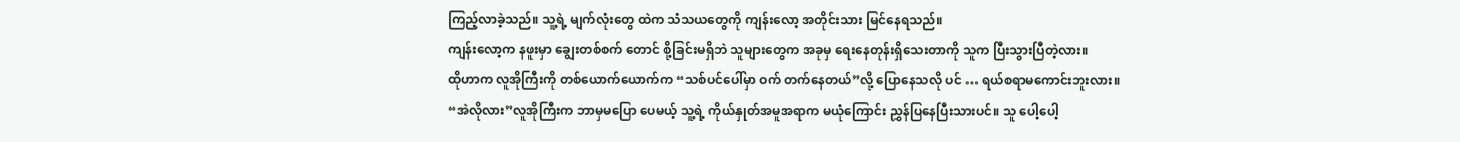ကြည့်လာခဲ့သည်။ သူ့ရဲ့ မျက်လုံးတွေ ထဲက သံသယတွေကို ကျန်းလော့ အတိုင်းသား မြင်နေရသည်။
ကျန်းလော့က နဖူးမှာ ချွေးတစ်စက် တောင် စို့ခြင်းမရှိဘဲ သူများတွေက အခုမှ ရေးနေတုန်းရှိသေးတာကို သူက ပြီးသွားပြီတဲ့လား။
ထိုဟာက လူအိုကြီးကို တစ်ယောက်ယောက်က “သစ်ပင်ပေါ်မှာ ဝက် တက်နေတယ်”လို့ ပြောနေသလို ပင် … ရယ်စရာမကောင်းဘူးလား။
“အဲလိုလား”လူအိုကြီးက ဘာမှမပြော ပေမယ့် သူ့ရဲ့ ကိုယ်နှုတ်အမူအရာက မယုံကြောင်း ညွှန်ပြနေပြီးသားပင်။ သူ ပေါ့ပေါ့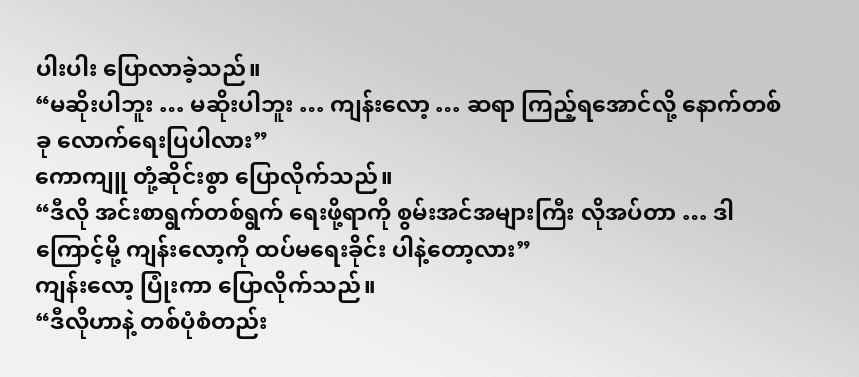ပါးပါး ပြောလာခဲ့သည်။
“မဆိုးပါဘူး … မဆိုးပါဘူး … ကျန်းလော့ … ဆရာ ကြည့်ရအောင်လို့ နောက်တစ်ခု လောက်ရေးပြပါလား”
ကောကျူ တုံ့ဆိုင်းစွာ ပြောလိုက်သည်။
“ဒီလို အင်းစာရွက်တစ်ရွက် ရေးဖို့ရာကို စွမ်းအင်အများကြီး လိုအပ်တာ … ဒါကြောင့်မို့ ကျန်းလော့ကို ထပ်မရေးခိုင်း ပါနဲ့တော့လား”
ကျန်းလော့ ပြုံးကာ ပြောလိုက်သည်။
“ဒီလိုဟာနဲ့ တစ်ပုံစံတည်း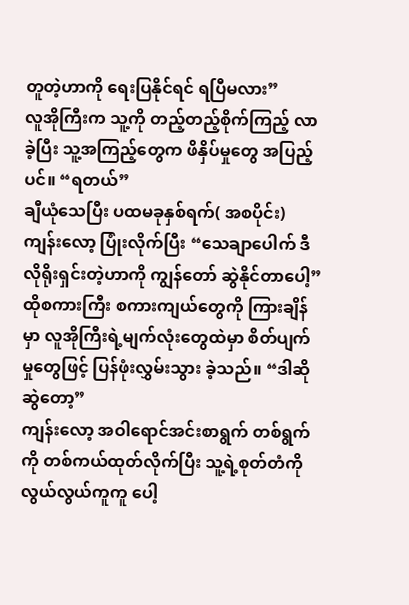တူတဲ့ဟာကို ရေးပြနိုင်ရင် ရပြီမလား”
လူအိုကြီးက သူ့ကို တည့်တည့်စိုက်ကြည့် လာခဲ့ပြီး သူ့အကြည့်တွေက ဖိနှိပ်မှုတွေ အပြည့်ပင်။ “ရတယ်”
ချီယုံသေပြီး ပထမခုနှစ်ရက်( အစပိုင်း)
ကျန်းလော့ ပြုံးလိုက်ပြီး “သေချာပေါက် ဒီလိုရိုးရှင်းတဲ့ဟာကို ကျွန်တော် ဆွဲနိုင်တာပေါ့”
ထိုစကားကြီး စကားကျယ်တွေကို ကြားချိန်မှာ လူအိုကြီးရဲ့မျက်လုံးတွေထဲမှာ စိတ်ပျက်မှုတွေဖြင့် ပြန်ဖုံးလွှမ်းသွား ခဲ့သည်။ “ဒါဆို ဆွဲတော့”
ကျန်းလော့ အဝါရောင်အင်းစာရွက် တစ်ရွက်ကို တစ်ကယ်ထုတ်လိုက်ပြီး သူ့ရဲ့စုတ်တံကို လွယ်လွယ်ကူကူ ပေါ့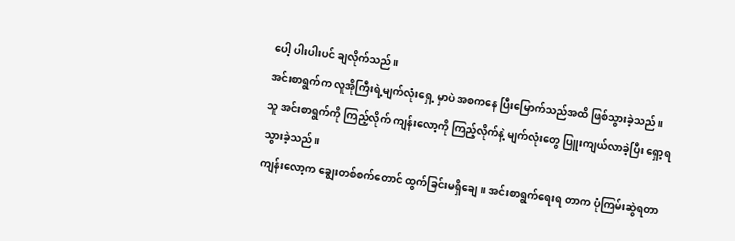ပေါ့ ပါးပါးပင် ချလိုက်သည်။
အင်းစာရွက်က လူအိုကြီးရဲ့မျက်လုံးရှေ့ မှာပဲ အစကနေ ပြီးမြောက်သည်အထိ ဖြစ်သွားခဲ့သည်။ သူ အင်းစာရွက်ကို ကြည့်လိုက် ကျန်းလော့ကို ကြည့်လိုက်နဲ့ မျက်လုံးတွေ ပြူးကျယ်လာခဲ့ပြီး ရှော့ရ သွားခဲ့သည်။
ကျန်းလော့က ချွေးတစ်စက်တောင် ထွက်ခြင်းမရှိချေ။ အင်းစာရွက်ရေးရ တာက ပုံကြမ်းဆွဲရတာ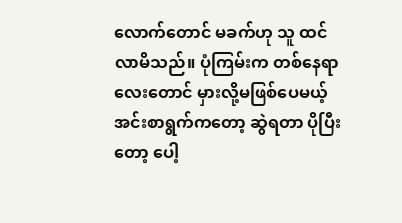လောက်တောင် မခက်ဟု သူ ထင်လာမိသည်။ ပုံကြမ်းက တစ်နေရာလေးတောင် မှားလို့မဖြစ်ပေမယ့် အင်းစာရွက်ကတော့ ဆွဲရတာ ပိုပြီးတော့ ပေါ့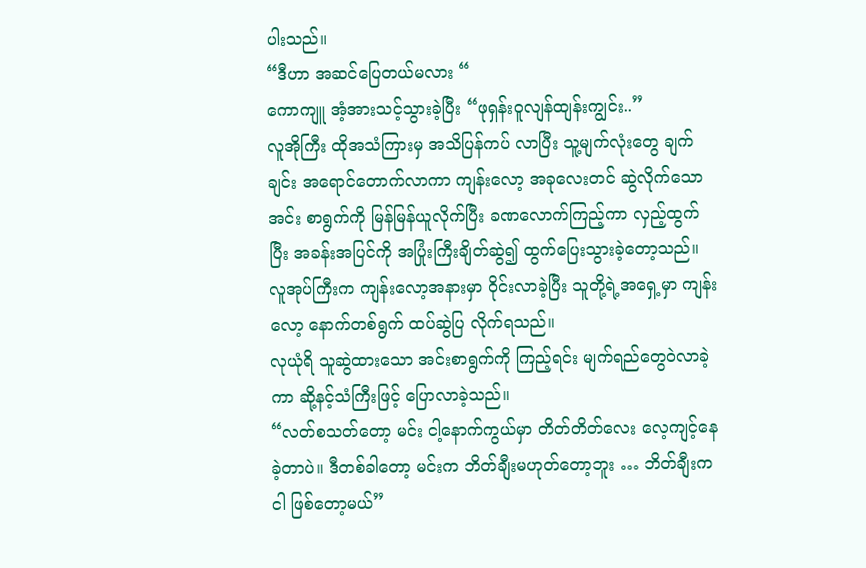ပါးသည်။
“ဒီဟာ အဆင်ပြေတယ်မလား “
ကောကျူ အံ့အားသင့်သွားခဲ့ပြီး “ဖုရှန်းဝူလျန်ထျန်းကျွင်း..”
လူအိုကြီး ထိုအသံကြားမှ အသိပြန်ကပ် လာပြီး သူ့မျက်လုံးတွေ ချက်ချင်း အရောင်တောက်လာကာ ကျန်းလော့ အခုလေးတင် ဆွဲလိုက်သော အင်း စာရွက်ကို မြန်မြန်ယူလိုက်ပြီး ခဏလောက်ကြည့်ကာ လှည့်ထွက်ပြီး အခန်းအပြင်ကို အပြုံးကြီးချိတ်ဆွဲ၍ ထွက်ပြေးသွားခဲ့တော့သည်။
လူအုပ်ကြီးက ကျန်းလော့အနားမှာ ဝိုင်းလာခဲ့ပြီး သူတို့ရဲ့အရှေ့မှာ ကျန်းလော့ နောက်တစ်ရွက် ထပ်ဆွဲပြ လိုက်ရသည်။
လုယုံရိ သူဆွဲထားသော အင်းစာရွက်ကို ကြည့်ရင်း မျက်ရည်တွေဝဲလာခဲ့ကာ ဆို့နင့်သံကြီးဖြင့် ပြောလာခဲ့သည်။
“လတ်စသတ်တော့ မင်း ငါ့နောက်ကွယ်မှာ တိတ်တိတ်လေး လေ့ကျင့်နေခဲ့တာပဲ။ ဒီတစ်ခါတော့ မင်းက ဘိတ်ချီးမဟုတ်တော့ဘူး … ဘိတ်ချီးက ငါ ဖြစ်တော့မယ်”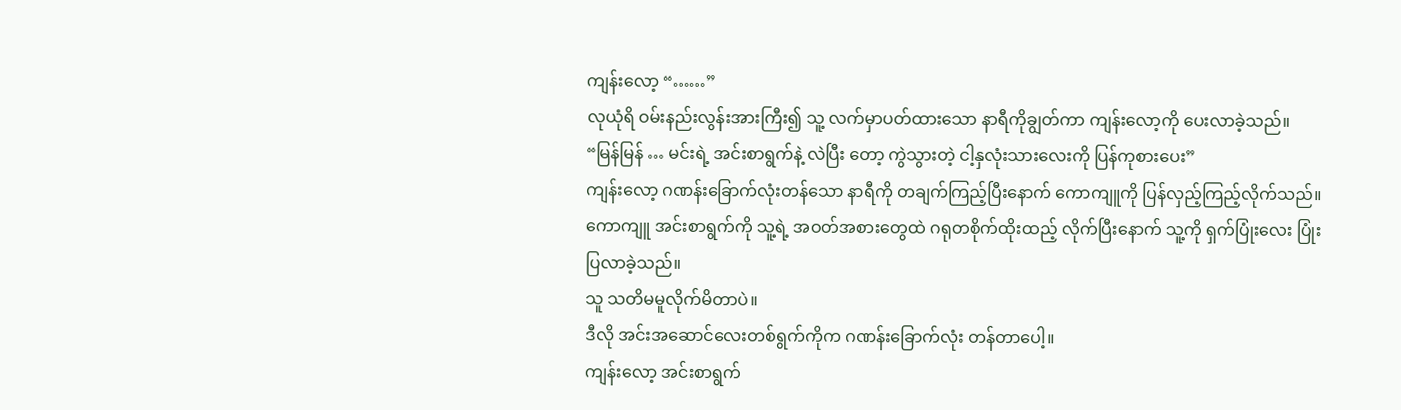ကျန်းလော့ “……”
လုယုံရိ ဝမ်းနည်းလွန်းအားကြီး၍ သူ့ လက်မှာပတ်ထားသော နာရီကိုချွတ်ကာ ကျန်းလော့ကို ပေးလာခဲ့သည်။
“မြန်မြန် … မင်းရဲ့ အင်းစာရွက်နဲ့ လဲပြီး တော့ ကွဲသွားတဲ့ ငါ့နှလုံးသားလေးကို ပြန်ကုစားပေး”
ကျန်းလော့ ဂဏန်းခြောက်လုံးတန်သော နာရီကို တချက်ကြည့်ပြီးနောက် ကောကျူကို ပြန်လှည့်ကြည့်လိုက်သည်။
ကောကျူ အင်းစာရွက်ကို သူ့ရဲ့ အဝတ်အစားတွေထဲ ဂရုတစိုက်ထိုးထည့် လိုက်ပြီးနောက် သူ့ကို ရှက်ပြုံးလေး ပြုံးပြလာခဲ့သည်။
သူ သတိမမူလိုက်မိတာပဲ။
ဒီလို အင်းအဆောင်လေးတစ်ရွက်ကိုက ဂဏန်းခြောက်လုံး တန်တာပေါ့။
ကျန်းလော့ အင်းစာရွက်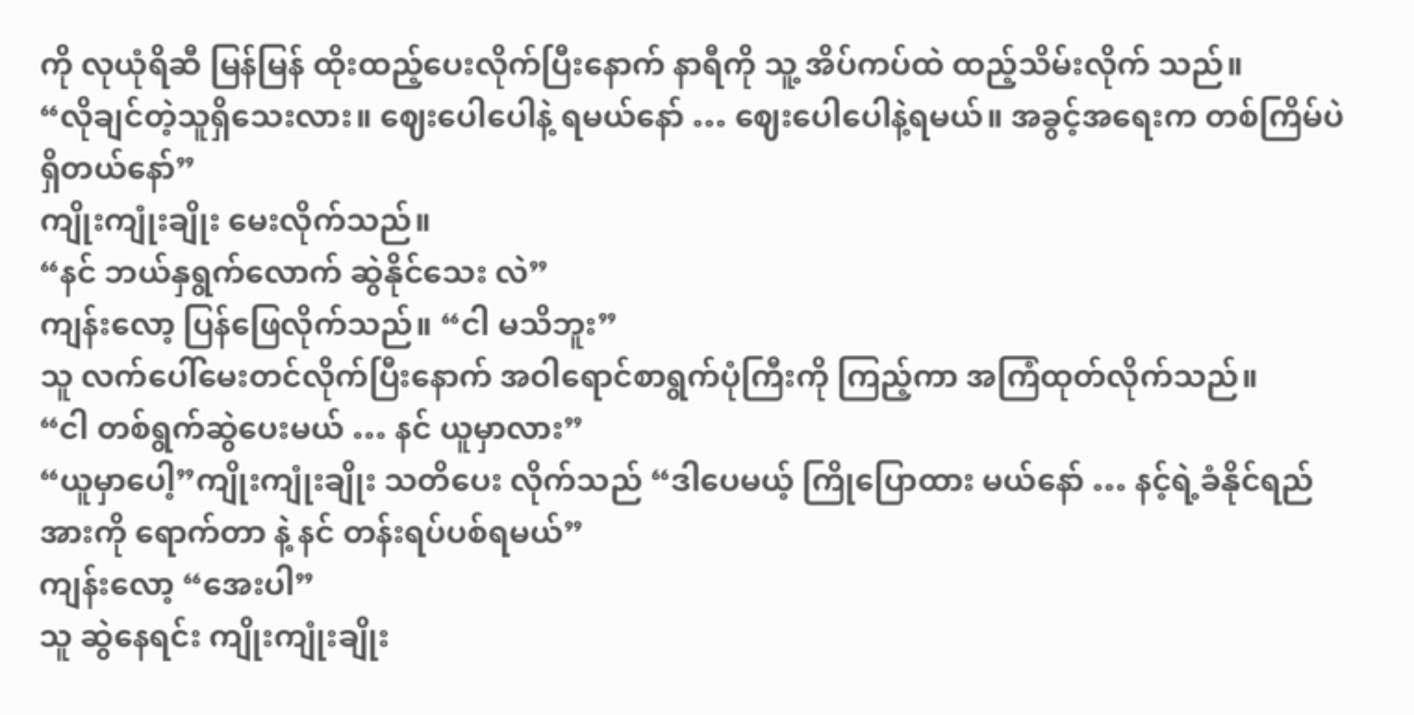ကို လုယုံရိဆီ မြန်မြန် ထိုးထည့်ပေးလိုက်ပြီးနောက် နာရီကို သူ့ အိပ်ကပ်ထဲ ထည့်သိမ်းလိုက် သည်။
“လိုချင်တဲ့သူရှိသေးလား။ ဈေးပေါပေါနဲ့ ရမယ်နော် … ဈေးပေါပေါနဲ့ရမယ်။ အခွင့်အရေးက တစ်ကြိမ်ပဲ ရှိတယ်နော်”
ကျိုးကျုံးချိုး မေးလိုက်သည်။
“နင် ဘယ်နှရွက်လောက် ဆွဲနိုင်သေး လဲ”
ကျန်းလော့ ပြန်ဖြေလိုက်သည်။ “ငါ မသိဘူး”
သူ လက်ပေါ်မေးတင်လိုက်ပြီးနောက် အဝါရောင်စာရွက်ပုံကြီးကို ကြည့်ကာ အကြံထုတ်လိုက်သည်။
“ငါ တစ်ရွက်ဆွဲပေးမယ် … နင် ယူမှာလား”
“ယူမှာပေါ့”ကျိုးကျုံးချိုး သတိပေး လိုက်သည် “ဒါပေမယ့် ကြိုပြောထား မယ်နော် … နင့်ရဲ့ခံနိုင်ရည်အားကို ရောက်တာ နဲ့ နင် တန်းရပ်ပစ်ရမယ်”
ကျန်းလော့ “အေးပါ”
သူ ဆွဲနေရင်း ကျိုးကျုံးချိုး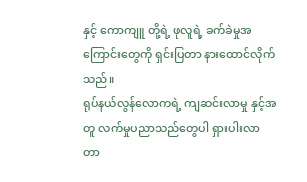နှင့် ကောကျူ တို့ရဲ့ ဖုလူရဲ့ ခက်ခဲမှုအကြောင်းတွေကို ရှင်းပြတာ နားထောင်လိုက်သည်။
ရုပ်နယ်လွန်လောကရဲ့ ကျဆင်းလာမှု နှင့်အတူ လက်မှုပညာသည်တွေပါ ရှားပါးလာတာ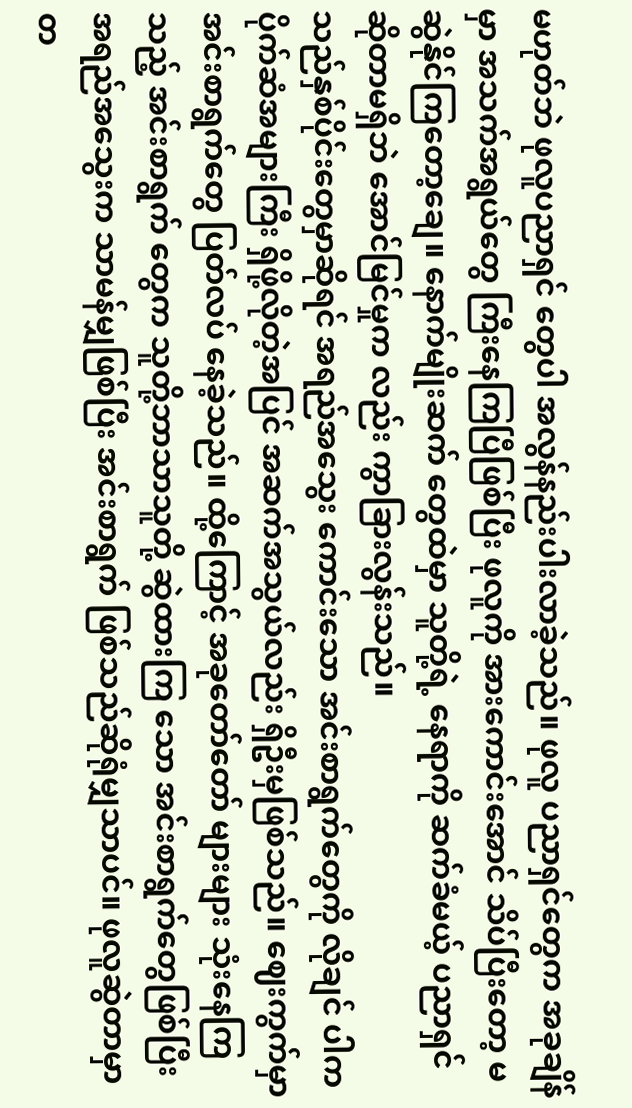မဟုတ်ဘဲ ဖုလူပညာရှင် တွေပါ အလွန်နည်းပါးလာခဲ့သည်။ ဖုလူ ပညာရှင်တွေက အခုချိန်မှာ အသက်အရွယ်တွေ ကြီးနေကြပြီဖြစ်ပြီး ဖုလူကို အားကောင်းအောင် သိပ်ပြီးတော့ မဆွဲနိုင်ကြတော့ချေ။ နောက်မျိုးဆက် တွေထဲမှာ သူတို့ရဲ့ နေရာကို ဆက်ခံမယ့် ပညာရှင်ဆိုတာမရှိဘဲ အောင်မြင်မှုက လည်း ကွာခြားလွန်းသည်။
သည်နှစ်ပိုင်းတွေမှာဆိုရင် အရည်အသွေး ကောင်းသော အင်းစာရွက်တွေကို လိုချင် ပါက ပိုက်ဆံအများကြီး ရှိဖို့လိုတဲ့အပြင် အဆက်အသွယ်လည်း ရှိဦးမှဖြစ်သည်။ ဈေးကွက်မှာ အင်းစာရွက်တွေ ပြတ်လပ် နေခဲ့သည်။ ထို့ကြောင့် အခုတော်တော် များများ သုံးနေကြသည့် အင်းစာရွက် တွေက သူတို့ဘာသာသူတို့ ဆွဲထားကြ သော အင်းစာရွက်တွေဖြစ်ပြီး အရည်အသွေးက သာမန်မျှဖြစ်ပြီး အင်းစာရွက် ဖြစ်သည်ဆိုရုံမျှသာပင်။ ဖုလူဆွဲတာမှာ တ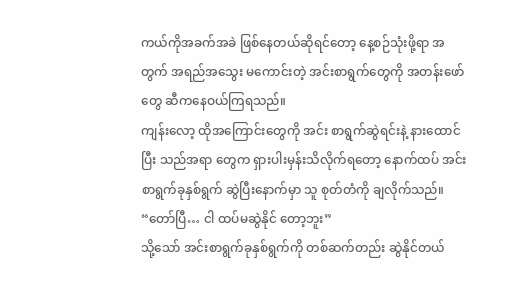ကယ်ကိုအခက်အခဲ ဖြစ်နေတယ်ဆိုရင်တော့ နေ့စဉ်သုံးဖို့ရာ အတွက် အရည်အသွေး မကောင်းတဲ့ အင်းစာရွက်တွေကို အတန်းဖော်တွေ ဆီကနေဝယ်ကြရသည်။
ကျန်းလော့ ထိုအကြောင်းတွေကို အင်း စာရွက်ဆွဲရင်းနဲ့ နားထောင်ပြီး သည်အရာ တွေက ရှားပါးမှန်းသိလိုက်ရတော့ နောက်ထပ် အင်းစာရွက်ခုနှစ်ရွက် ဆွဲပြီးနောက်မှာ သူ စုတ်တံကို ချလိုက်သည်။ “တော်ပြီ… ငါ ထပ်မဆွဲနိုင် တော့ဘူး”
သို့သော် အင်းစာရွက်ခုနှစ်ရွက်ကို တစ်ဆက်တည်း ဆွဲနိုင်တယ်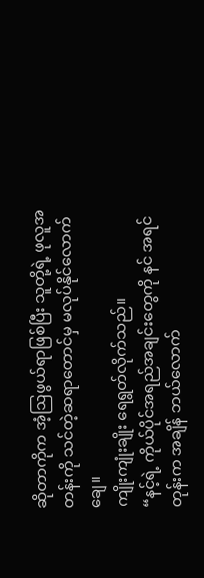ဆိုတာကိုက အံ့ဩဖွယ်ရာဖြစ်ပြီး သူတို့ရဲ့ ဖုလူအတန်းကို သင်တဲ့ဆရာတောင်မှ မလုပ်နိုင်လောက်ချေ။
ကျိုးကျုံးချိုး ရေရွတ်လိုက်သည်။
“နင့်ရဲ့ ကိုယ်ပိုင်အရည်အချင်းတွေကို နင် အရင်တုန်းက အချိန် ဘယ်လောက်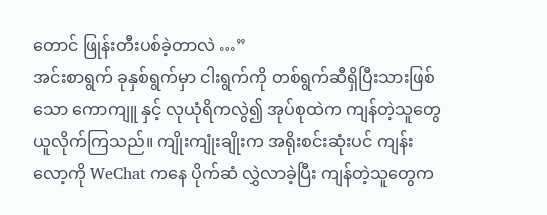တောင် ဖြုန်းတီးပစ်ခဲ့တာလဲ …”
အင်းစာရွက် ခုနှစ်ရွက်မှာ ငါးရွက်ကို တစ်ရွက်ဆီရှိပြီးသားဖြစ်သော ကောကျူ နှင့် လုယုံရိကလွဲ၍ အုပ်စုထဲက ကျန်တဲ့သူတွေ ယူလိုက်ကြသည်။ ကျိုးကျုံးချိုးက အရိုးစင်းဆုံးပင် ကျန်းလော့ကို WeChat ကနေ ပိုက်ဆံ လွှဲလာခဲ့ပြီး ကျန်တဲ့သူတွေက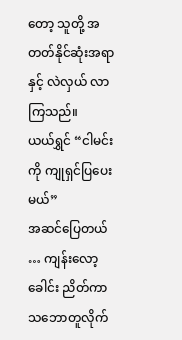တော့ သူတို့ အတတ်နိုင်ဆုံးအရာနှင့် လဲလှယ် လာကြသည်။
ယယ်ရွှင် “ငါမင်းကို ကျုရှင်ပြပေးမယ်”
အဆင်ပြေတယ် … ကျန်းလော့ ခေါင်း ညိတ်ကာ သဘောတူလိုက်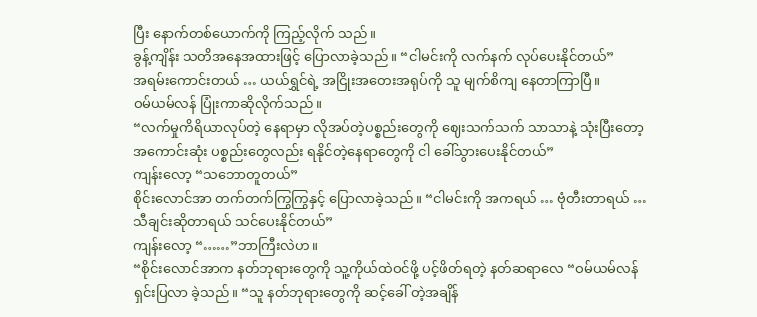ပြီး နောက်တစ်ယောက်ကို ကြည့်လိုက် သည်။
ခွန့်ကျိန်း သတိအနေအထားဖြင့် ပြောလာခဲ့သည်။ “ငါမင်းကို လက်နက် လုပ်ပေးနိုင်တယ်”
အရမ်းကောင်းတယ် … ယယ်ရွှင်ရဲ့ အငြိုးအတေးအရုပ်ကို သူ မျက်စိကျ နေတာကြာပြီ။
ဝမ်ယမ်လန် ပြုံးကာဆိုလိုက်သည်။
“လက်မှုကိရိယာလုပ်တဲ့ နေရာမှာ လိုအပ်တဲ့ပစ္စည်းတွေကို ဈေးသက်သက် သာသာနဲ့ သုံးပြီးတော့ အကောင်းဆုံး ပစ္စည်းတွေလည်း ရနိုင်တဲ့နေရာတွေကို ငါ ခေါ်သွားပေးနိုင်တယ်”
ကျန်းလော့ “သဘောတူတယ်”
စိုင်းလောင်အာ တက်တက်ကြွကြွနှင့် ပြောလာခဲ့သည်။ “ငါမင်းကို အကရယ် … ဗုံတီးတာရယ် … သီချင်းဆိုတာရယ် သင်ပေးနိုင်တယ်”
ကျန်းလော့ “……”ဘာကြီးလဲဟ။
“စိုင်းလောင်အာက နတ်ဘုရားတွေကို သူ့ကိုယ်ထဲဝင်ဖို့ ပင့်ဖိတ်ရတဲ့ နတ်ဆရာလေ “ဝမ်ယမ်လန် ရှင်းပြလာ ခဲ့သည်။ “သူ နတ်ဘုရားတွေကို ဆင့်ခေါ် တဲ့အချိန်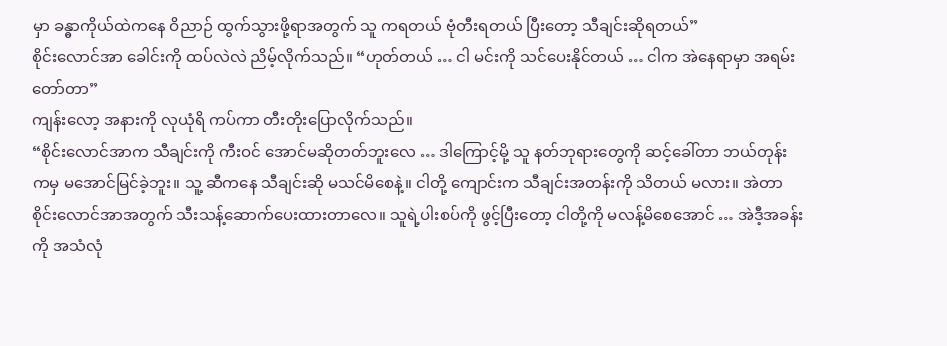မှာ ခန္ဓာကိုယ်ထဲကနေ ဝိညာဉ် ထွက်သွားဖို့ရာအတွက် သူ ကရတယ် ဗုံတီးရတယ် ပြီးတော့ သီချင်းဆိုရတယ်”
စိုင်းလောင်အာ ခေါင်းကို ထပ်လဲလဲ ညိမ့်လိုက်သည်။ “ဟုတ်တယ် … ငါ မင်းကို သင်ပေးနိုင်တယ် … ငါက အဲနေရာမှာ အရမ်းတော်တာ”
ကျန်းလော့ အနားကို လုယုံရိ ကပ်ကာ တီးတိုးပြောလိုက်သည်။
“စိုင်းလောင်အာက သီချင်းကို ကီးဝင် အောင်မဆိုတတ်ဘူးလေ … ဒါကြောင့်မို့ သူ နတ်ဘုရားတွေကို ဆင့်ခေါ်တာ ဘယ်တုန်းကမှ မအောင်မြင်ခဲ့ဘူး။ သူ့ ဆီကနေ သီချင်းဆို မသင်မိစေနဲ့။ ငါတို့ ကျောင်းက သီချင်းအတန်းကို သိတယ် မလား။ အဲတာ စိုင်းလောင်အာအတွက် သီးသန့်ဆောက်ပေးထားတာလေ။ သူရဲ့ပါးစပ်ကို ဖွင့်ပြီးတော့ ငါတို့ကို မလန့်မိစေအောင် … အဲဒီ့အခန်းကို အသံလုံ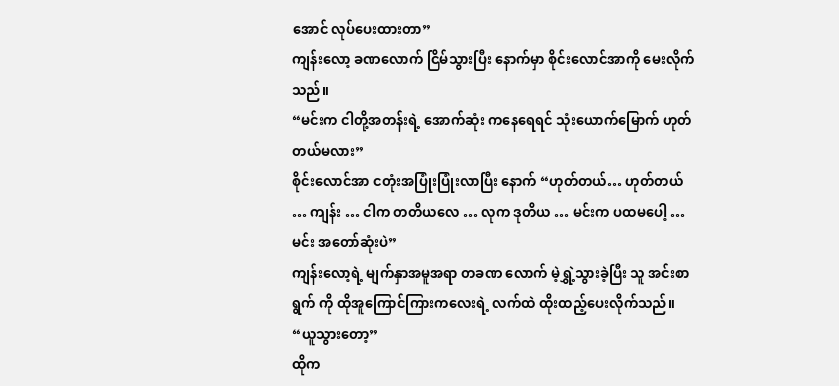အောင် လုပ်ပေးထားတာ”
ကျန်းလော့ ခဏလောက် ငြိမ်သွားပြီး နောက်မှာ စိုင်းလောင်အာကို မေးလိုက် သည်။
“မင်းက ငါတို့အတန်းရဲ့ အောက်ဆုံး ကနေရေရင် သုံးယောက်မြောက် ဟုတ်တယ်မလား”
စိုင်းလောင်အာ ငတုံးအပြုံးပြုံးလာပြီး နောက် “ဟုတ်တယ်… ဟုတ်တယ် … ကျန်း … ငါက တတိယလေ … လုက ဒုတိယ … မင်းက ပထမပေါ့ … မင်း အတော်ဆုံးပဲ”
ကျန်းလော့ရဲ့ မျက်နှာအမူအရာ တခဏ လောက် မဲ့ရွှဲ့သွားခဲ့ပြီး သူ အင်းစာရွက် ကို ထိုအူကြောင်ကြားကလေးရဲ့ လက်ထဲ ထိုးထည့်ပေးလိုက်သည်။
“ယူသွားတော့”
ထိုက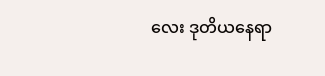လေး ဒုတိယနေရာ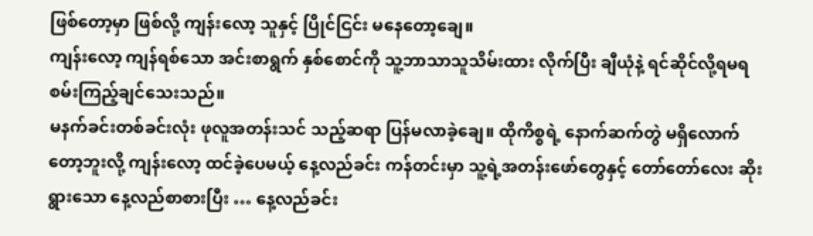ဖြစ်တော့မှာ ဖြစ်လို့ ကျန်းလော့ သူနှင့် ပြိုင်ငြင်း မနေတော့ချေ။
ကျန်းလော့ ကျန်ရစ်သော အင်းစာရွက် နှစ်စောင်ကို သူ့ဘာသာသူသိမ်းထား လိုက်ပြီး ချီယုံနဲ့ ရင်ဆိုင်လို့ရမရ စမ်းကြည့်ချင်သေးသည်။
မနက်ခင်းတစ်ခင်းလုံး ဖုလူအတန်းသင် သည့်ဆရာ ပြန်မလာခဲ့ချေ။ ထိုကိစ္စရဲ့ နောက်ဆက်တွဲ မရှိလောက်တော့ဘူးလို့ ကျန်းလော့ ထင်ခဲ့ပေမယ့် နေ့လည်ခင်း ကန်တင်းမှာ သူ့ရဲ့အတန်းဖော်တွေနှင့် တော်တော်လေး ဆိုးရွားသော နေ့လည်စာစားပြီး … နေ့လည်ခင်း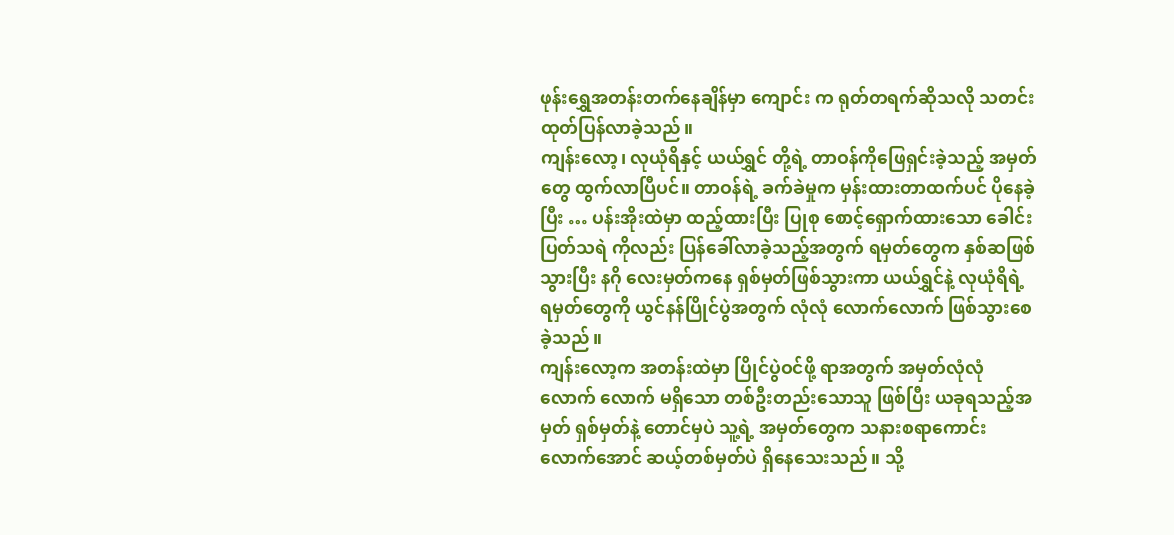ဖုန်းရွှေအတန်းတက်နေချိန်မှာ ကျောင်း က ရုတ်တရက်ဆိုသလို သတင်း ထုတ်ပြန်လာခဲ့သည်။
ကျန်းလော့၊ လုယုံရိနှင့် ယယ်ရွှင် တို့ရဲ့ တာဝန်ကိုဖြေရှင်းခဲ့သည့် အမှတ်တွေ ထွက်လာပြီပင်။ တာဝန်ရဲ့ ခက်ခဲမှုက မှန်းထားတာထက်ပင် ပိုနေခဲ့ပြီး … ပန်းအိုးထဲမှာ ထည့်ထားပြီး ပြုစု စောင့်ရှောက်ထားသော ခေါင်းပြတ်သရဲ ကိုလည်း ပြန်ခေါ်လာခဲ့သည့်အတွက် ရမှတ်တွေက နှစ်ဆဖြစ်သွားပြီး နဂို လေးမှတ်ကနေ ရှစ်မှတ်ဖြစ်သွားကာ ယယ်ရွှင်နဲ့ လုယုံရိရဲ့ ရမှတ်တွေကို ယွင်နန်ပြိုင်ပွဲအတွက် လုံလုံ လောက်လောက် ဖြစ်သွားစေခဲ့သည်။
ကျန်းလော့က အတန်းထဲမှာ ပြိုင်ပွဲဝင်ဖို့ ရာအတွက် အမှတ်လုံလုံ လောက် လောက် မရှိသော တစ်ဦးတည်းသောသူ ဖြစ်ပြီး ယခုရသည့်အမှတ် ရှစ်မှတ်နဲ့ တောင်မှပဲ သူ့ရဲ့ အမှတ်တွေက သနားစရာကောင်းလောက်အောင် ဆယ့်တစ်မှတ်ပဲ ရှိနေသေးသည်။ သို့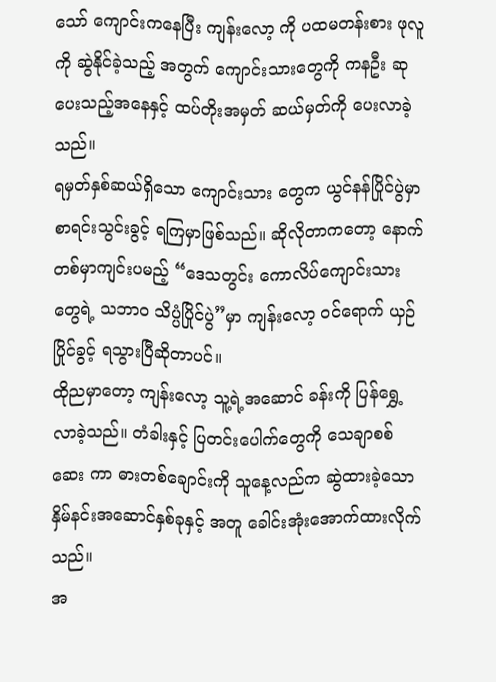သော် ကျောင်းကနေပြီး ကျန်းလော့ ကို ပထမတန်းစား ဖုလူကို ဆွဲနိုင်ခဲ့သည့် အတွက် ကျောင်းသားတွေကို ကနဦး ဆုပေးသည့်အနေနှင့် ထပ်တိုးအမှတ် ဆယ်မှတ်ကို ပေးလာခဲ့သည်။
ရမှတ်နှစ်ဆယ်ရှိသော ကျောင်းသား တွေက ယွင်နန်ပြိုင်ပွဲမှာ စာရင်းသွင်းခွင့် ရကြမှာဖြစ်သည်။ ဆိုလိုတာကတော့ နောက်တစ်မှာကျင်းပမည့် “ဒေသတွင်း ကောလိပ်ကျောင်းသားတွေရဲ့ သဘာဝ သိပ္ပံပြိုင်ပွဲ”မှာ ကျန်းလော့ ဝင်ရောက် ယှဉ်ပြိုင်ခွင့် ရသွားပြီဆိုတာပင်။
ထိုညမှာတော့ ကျန်းလော့ သူ့ရဲ့အဆောင် ခန်းကို ပြန်ရွှေ့ လာခဲ့သည်။ တံခါးနှင့် ပြတင်းပေါက်တွေကို သေချာစစ်ဆေး ကာ ဓားတစ်ချောင်းကို သူနေ့လည်က ဆွဲထားခဲ့သော နှိမ်နင်းအဆောင်နှစ်ခုနှင့် အတူ ခေါင်းအုံးအောက်ထားလိုက်သည်။
အ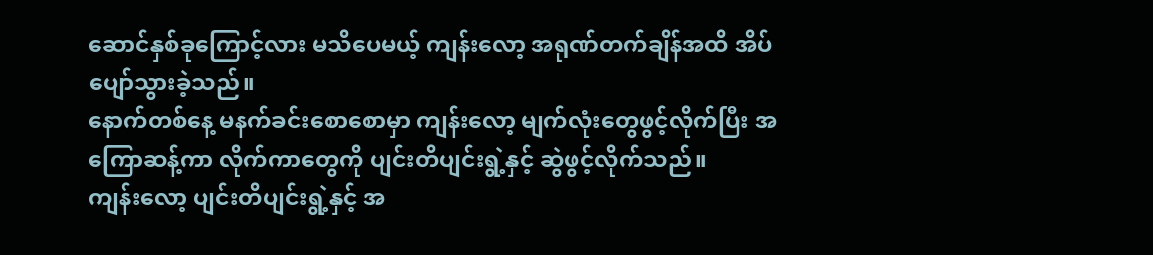ဆောင်နှစ်ခုကြောင့်လား မသိပေမယ့် ကျန်းလော့ အရုဏ်တက်ချိန်အထိ အိပ် ပျော်သွားခဲ့သည်။
နောက်တစ်နေ့ မနက်ခင်းစောစောမှာ ကျန်းလော့ မျက်လုံးတွေဖွင့်လိုက်ပြီး အကြောဆန့်ကာ လိုက်ကာတွေကို ပျင်းတိပျင်းရွဲ့နှင့် ဆွဲဖွင့်လိုက်သည်။
ကျန်းလော့ ပျင်းတိပျင်းရွဲ့နှင့် အ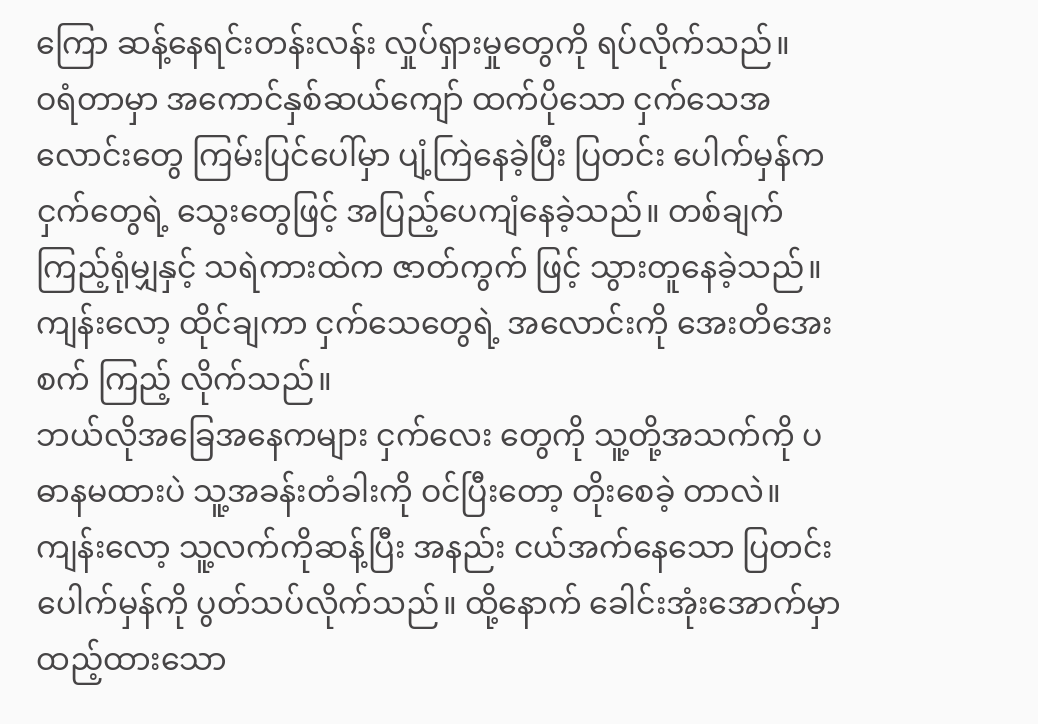ကြော ဆန့်နေရင်းတန်းလန်း လှုပ်ရှားမှုတွေကို ရပ်လိုက်သည်။
ဝရံတာမှာ အကောင်နှစ်ဆယ်ကျော် ထက်ပိုသော ငှက်သေအလောင်းတွေ ကြမ်းပြင်ပေါ်မှာ ပျံ့ကြဲနေခဲ့ပြီး ပြတင်း ပေါက်မှန်က ငှက်တွေရဲ့ သွေးတွေဖြင့် အပြည့်ပေကျံနေခဲ့သည်။ တစ်ချက် ကြည့်ရုံမျှနှင့် သရဲကားထဲက ဇာတ်ကွက် ဖြင့် သွားတူနေခဲ့သည်။
ကျန်းလော့ ထိုင်ချကာ ငှက်သေတွေရဲ့ အလောင်းကို အေးတိအေးစက် ကြည့် လိုက်သည်။
ဘယ်လိုအခြေအနေကများ ငှက်လေး တွေကို သူ့တို့အသက်ကို ပဓာနမထားပဲ သူ့အခန်းတံခါးကို ဝင်ပြီးတော့ တိုးစေခဲ့ တာလဲ။
ကျန်းလော့ သူ့လက်ကိုဆန့်ပြီး အနည်း ငယ်အက်နေသော ပြတင်းပေါက်မှန်ကို ပွတ်သပ်လိုက်သည်။ ထို့နောက် ခေါင်းအုံးအောက်မှာ ထည့်ထားသော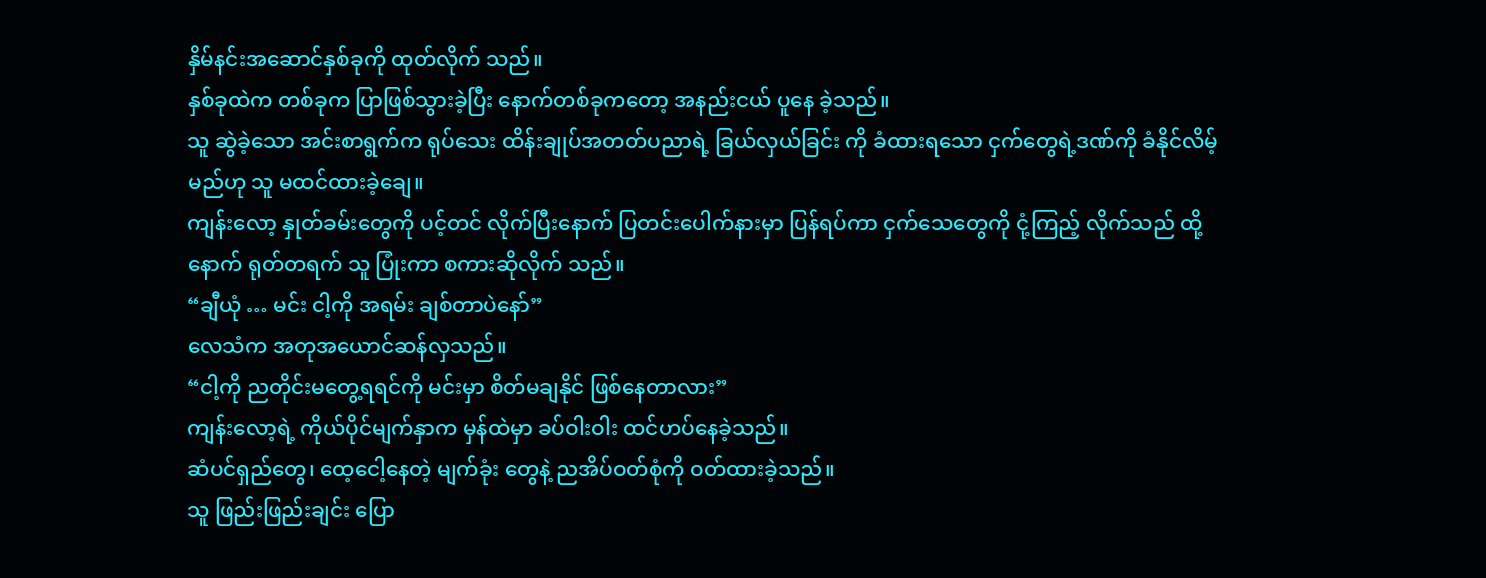နှိမ်နင်းအဆောင်နှစ်ခုကို ထုတ်လိုက် သည်။
နှစ်ခုထဲက တစ်ခုက ပြာဖြစ်သွားခဲ့ပြီး နောက်တစ်ခုကတော့ အနည်းငယ် ပူနေ ခဲ့သည်။
သူ ဆွဲခဲ့သော အင်းစာရွက်က ရုပ်သေး ထိန်းချုပ်အတတ်ပညာရဲ့ ခြယ်လှယ်ခြင်း ကို ခံထားရသော ငှက်တွေရဲ့ဒဏ်ကို ခံနိုင်လိမ့်မည်ဟု သူ မထင်ထားခဲ့ချေ။
ကျန်းလော့ နှုတ်ခမ်းတွေကို ပင့်တင် လိုက်ပြီးနောက် ပြတင်းပေါက်နားမှာ ပြန်ရပ်ကာ ငှက်သေတွေကို ငုံ့ကြည့် လိုက်သည် ထို့နောက် ရုတ်တရက် သူ ပြုံးကာ စကားဆိုလိုက် သည်။
“ချီယုံ … မင်း ငါ့ကို အရမ်း ချစ်တာပဲနော်”
လေသံက အတုအယောင်ဆန်လှသည်။
“ငါ့ကို ညတိုင်းမတွေ့ရရင်ကို မင်းမှာ စိတ်မချနိုင် ဖြစ်နေတာလား”
ကျန်းလော့ရဲ့ ကိုယ်ပိုင်မျက်နှာက မှန်ထဲမှာ ခပ်ဝါးဝါး ထင်ဟပ်နေခဲ့သည်။
ဆံပင်ရှည်တွေ၊ ထေ့ငေါ့နေတဲ့ မျက်ခုံး တွေနဲ့ ညအိပ်ဝတ်စုံကို ဝတ်ထားခဲ့သည်။
သူ ဖြည်းဖြည်းချင်း ပြော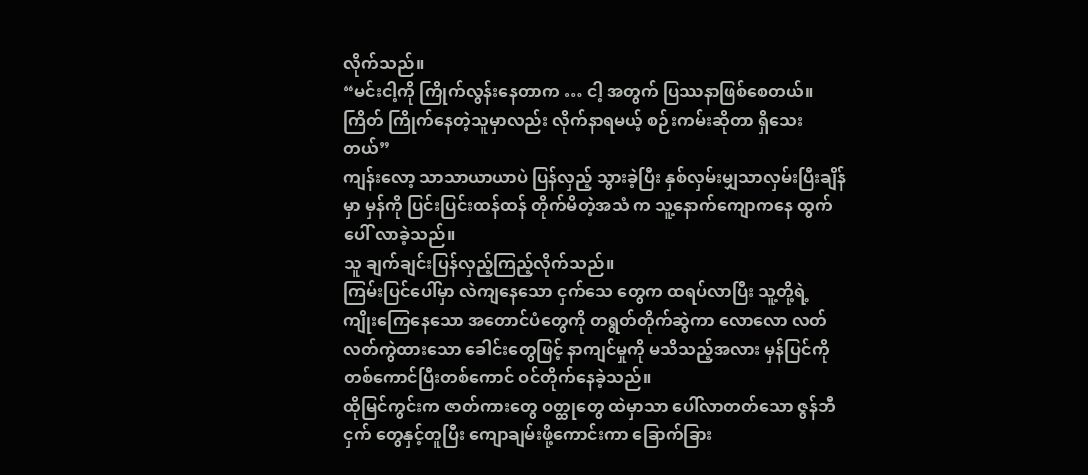လိုက်သည်။
“မင်းငါ့ကို ကြိုက်လွန်းနေတာက … ငါ့ အတွက် ပြဿနာဖြစ်စေတယ်။ ကြိတ် ကြိုက်နေတဲ့သူမှာလည်း လိုက်နာရမယ့် စဉ်းကမ်းဆိုတာ ရှိသေးတယ်”
ကျန်းလော့ သာသာယာယာပဲ ပြန်လှည့် သွားခဲ့ပြီး နှစ်လှမ်းမျှသာလှမ်းပြီးချိန်မှာ မှန်ကို ပြင်းပြင်းထန်ထန် တိုက်မိတဲ့အသံ က သူ့နောက်ကျောကနေ ထွက်ပေါ် လာခဲ့သည်။
သူ ချက်ချင်းပြန်လှည့်ကြည့်လိုက်သည်။
ကြမ်းပြင်ပေါ်မှာ လဲကျနေသော ငှက်သေ တွေက ထရပ်လာပြီး သူ့တို့ရဲ့ ကျိုးကြေနေသော အတောင်ပံတွေကို တရွတ်တိုက်ဆွဲကာ လောလော လတ်လတ်ကွဲထားသော ခေါင်းတွေဖြင့် နာကျင်မှုကို မသိသည့်အလား မှန်ပြင်ကို တစ်ကောင်ပြီးတစ်ကောင် ဝင်တိုက်နေခဲ့သည်။
ထိုမြင်ကွင်းက ဇာတ်ကားတွေ ဝတ္ထုတွေ ထဲမှာသာ ပေါ်လာတတ်သော ဇွန်ဘီငှက် တွေနှင့်တူပြီး ကျောချမ်းဖို့ကောင်းကာ ခြောက်ခြား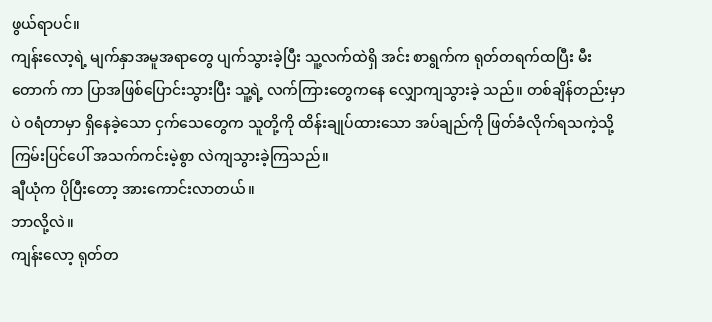ဖွယ်ရာပင်။
ကျန်းလော့ရဲ့ မျက်နှာအမူအရာတွေ ပျက်သွားခဲ့ပြီး သူ့လက်ထဲရှိ အင်း စာရွက်က ရုတ်တရက်ထပြီး မီးတောက် ကာ ပြာအဖြစ်ပြောင်းသွားပြီး သူ့ရဲ့ လက်ကြားတွေကနေ လျှောကျသွားခဲ့ သည်။ တစ်ချိန်တည်းမှာပဲ ဝရံတာမှာ ရှိနေခဲ့သော ငှက်သေတွေက သူတို့ကို ထိန်းချုပ်ထားသော အပ်ချည်ကို ဖြတ်ခံလိုက်ရသကဲ့သို့ ကြမ်းပြင်ပေါ် အသက်ကင်းမဲ့စွာ လဲကျသွားခဲ့ကြသည်။
ချီယုံက ပိုပြီးတော့ အားကောင်းလာတယ်။
ဘာလို့လဲ။
ကျန်းလော့ ရုတ်တ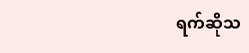ရက်ဆိုသ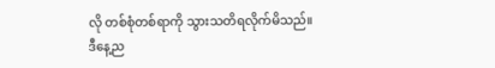လို တစ်စုံတစ်ရာကို သွားသတိရလိုက်မိသည်။
ဒီနေ့ည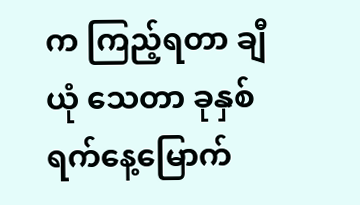က ကြည့်ရတာ ချီယုံ သေတာ ခုနှစ်ရက်နေ့မြောက်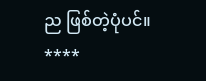ည ဖြစ်တဲ့ပုံပင်။
****